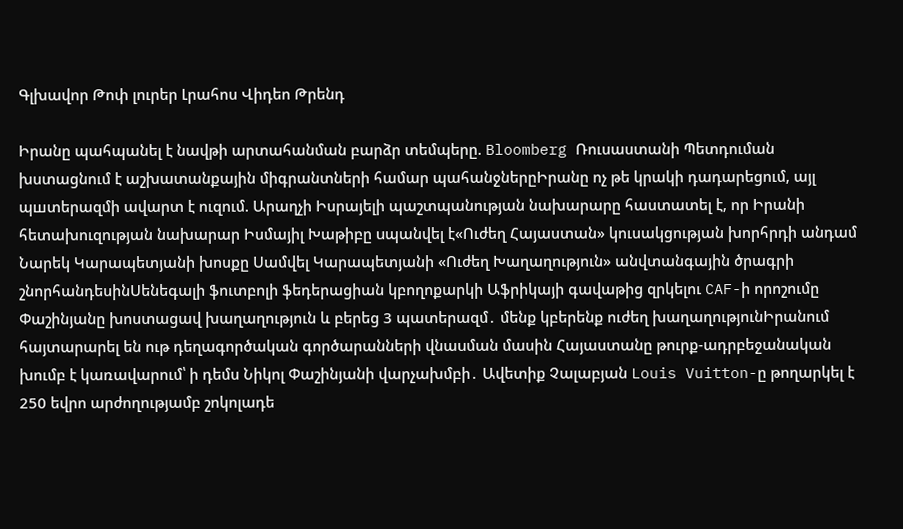Գլխավոր Թոփ լուրեր Լրահոս Վիդեո Թրենդ

Իրանը պահպանել է նավթի արտահանման բարձր տեմպերը. Bloomberg Ռուսաստանի Պետդուման խստացնում է աշխատանքային միգրանտների համար պահանջներըԻրանը ոչ թե կրակի դադարեցում, այլ պшտերազմի ավարտ է ուզում. Արաղչի Իսրայելի պաշտպանության նախարարը հաստատել է, որ Իրանի հետախուզության նախարար Իսմայիլ Խաթիբը uպանվել է«Ուժեղ Հայաստան» կուսակցության խորհրդի անդամ Նարեկ Կարապետյանի խոսքը Սամվել Կարապետյանի «Ուժեղ Խաղաղություն» անվտանգային ծրագրի շնորհանդեսինՍենեգալի ֆուտբոլի ֆեդերացիան կբողոքարկի Աֆրիկայի գավաթից զրկելու CAF-ի որոշումը Փաշինյանը խոստացավ խաղաղություն և բերեց 3 պատերազմ․ մենք կբերենք ուժեղ խաղաղությունԻրանում հայտարարել են ութ դեղագործական գործարանների վնաuման մասին Հայաստանը թուրք-ադրբեջանական խումբ է կառավարում՝ ի դեմս Նիկոլ Փաշինյանի վարչախմբի․ Ավետիք Չալաբյան Louis Vuitton-ը թողարկել է 250 եվրո արժողությամբ շոկոլադե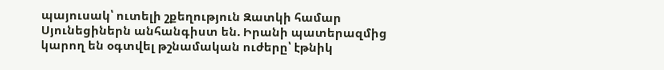պայուսակ՝ ուտելի շքեղություն Զատկի համար Սյունեցիներն անհանգիստ են. Իրանի պատերազմից կարող են օգտվել թշնամական ուժերը՝ էթնիկ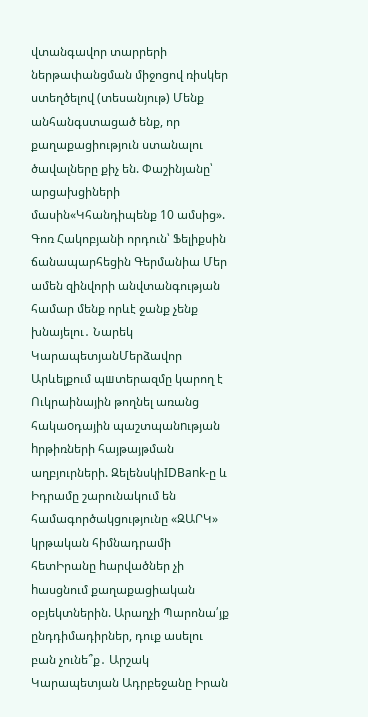վտանգավոր տարրերի ներթափանցման միջոցով ռիսկեր ստեղծելով (տեսանյութ) Մենք անհանգստացած ենք, որ քաղաքացիություն ստանալու ծավալները քիչ են. Փաշինյանը՝ արցախցիների մասին«Կհանդիպենք 10 ամսից». Գոռ Հակոբյանի որդուն՝ Ֆելիքսին ճանապարհեցին Գերմանիա Մեր ամեն զինվորի անվտանգության համար մենք որևէ ջանք չենք խնայելու․ Նարեկ ԿարապետյանՄերձավոր Արևելքում պшտերազմը կարող է Ուկրաինային թողնել առանց հակաoդային պաշտպանnւթյան hրթիռների հայթայթման աղբյուրների. ԶելենսկիIDBank-ը և Իդրամը շարունակում են համագործակցությունը «ԶԱՐԿ» կրթական հիմնադրամի հետԻրանը hարվածներ չի hասցնում քաղաքացիական օբյեկտներին. Արաղչի Պարոնա՛յք ընդդիմադիրներ, դուք ասելու բան չունե՞ք․ Արշակ Կարապետյան Ադրբեջանը Իրան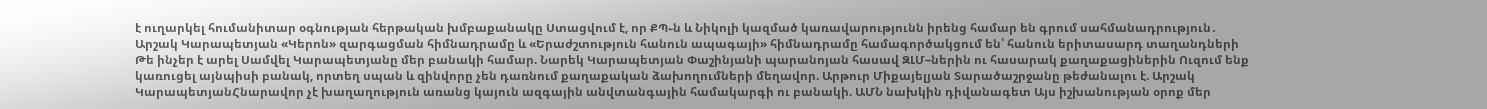է ուղարկել հումանիտար օգնության հերթական խմբաքանակը Ստացվում է, որ ՔՊ֊ն և Նիկոլի կազմած կառավարությունն իրենց համար են գրում սահմանադրություն․ Արշակ Կարապետյան «Կերոն» զարգացման հիմնադրամը և «Երաժշտություն հանուն ապագայի» հիմնադրամը համագործակցում են՝ հանուն երիտասարդ տաղանդների Թե ինչեր է արել Սամվել Կարապետյանը մեր բանակի համար. Նարեկ Կարապետյան Փաշինյանի պարանոյան հասավ ԶԼՄ–ներին ու հասարակ քաղաքացիներին Ուզում ենք կառուցել այնպիսի բանակ, որտեղ սպան և զինվորը չեն դառնում քաղաքական ձախողումների մեղավոր. Արթուր Միքայելյան Տարածաշրջանը թեժանալու է. Արշակ ԿարապետյանՀնարավոր չէ խաղաղություն առանց կայուն ազգային անվտանգային համակարգի ու բանակի. ԱՄՆ նախկին դիվանագետ Այս իշխանության օրոք մեր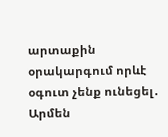արտաքին օրակարգում որևէ օգուտ չենք ունեցել․ Արմեն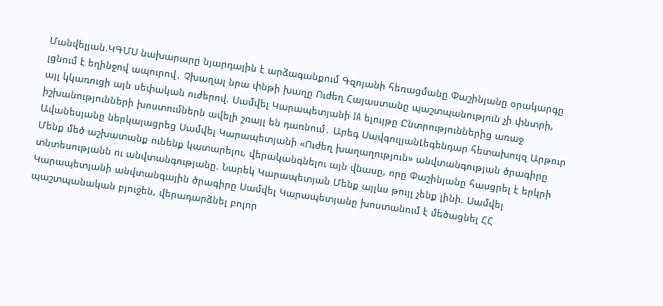Մանվելյան.ԿԳՄՍ նախարարը նյարդային է արձագանքում Գզոյանի հեռացմանը Փաշինյանը օրակարգը լցնում է եղինջով ապուրով․ Չխաղալ նրա փնթի խաղը Ուժեղ Հայաստանը պաշտպանություն չի փնտրի, այլ կկառուցի այն սեփական ուժերով. Սամվել Կարապետյանի IA ելույթը Ընտրություններից առաջ իշխանությունների խոստումներն ավելի շռայլ են դառնում․ Արեգ ՍավգուլյանԼեգենդար հետախույզ Արթուր Ավանեսյանը ներկայացրեց Սամվել Կարապետյանի «Ուժեղ խաղաղություն» անվտանգության ծրագիրը Մենք մեծ աշխատանք ունենք կատարելու, վերականգնելու այն վնասը, որը Փաշինյանը հասցրել է երկրի տնտեսությանն ու անվտանգությանը. Նարեկ Կարապետյան Մենք այլևս թույլ չենք լինի. Սամվել Կարապետյանի անվտանգային ծրագիրը Սամվել Կարապետյանը խոստանում է մեծացնել ՀՀ պաշտպանական բյուջեն, վերադարձնել բոլոր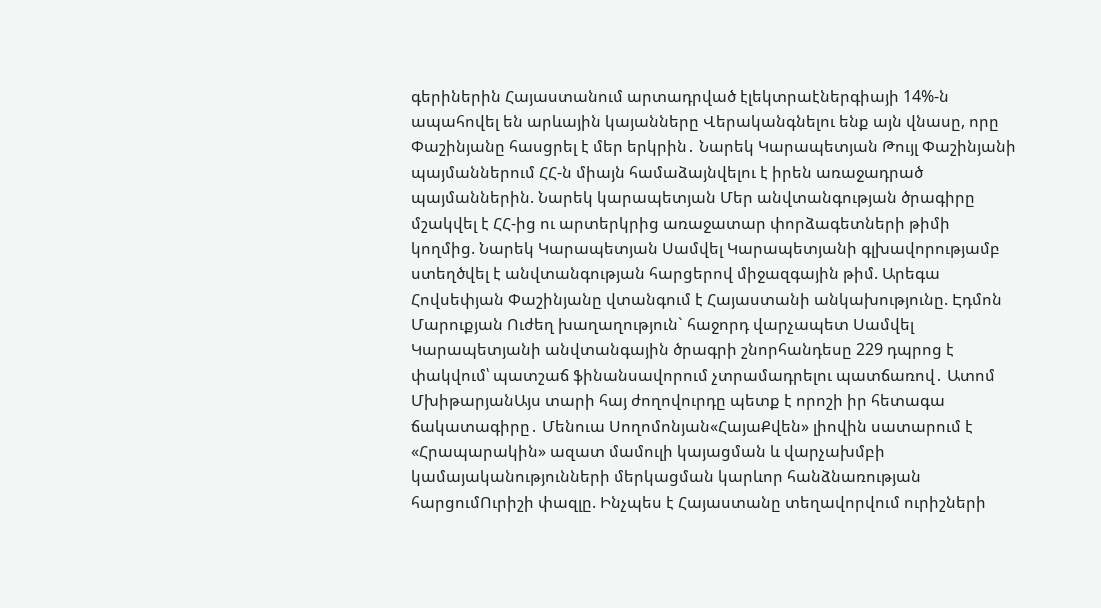գերիներին Հայաստանում արտադրված էլեկտրաէներգիայի 14%-ն ապահովել են արևային կայանները Վերականգնելու ենք այն վնասը, որը Փաշինյանը հասցրել է մեր երկրին․ Նարեկ Կարապետյան Թույլ Փաշինյանի պայմաններում ՀՀ-ն միայն համաձայնվելու է իրեն առաջադրած պայմաններին. Նարեկ կարապետյան Մեր անվտանգության ծրագիրը մշակվել է ՀՀ-ից ու արտերկրից առաջատար փորձագետների թիմի կողմից. Նարեկ Կարապետյան Սամվել Կարապետյանի գլխավորությամբ ստեղծվել է անվտանգության հարցերով միջազգային թիմ. Արեգա Հովսեփյան Փաշինյանը վտանգում է Հայաստանի անկախությունը. Էդմոն Մարուքյան Ուժեղ խաղաղություն` հաջորդ վարչապետ Սամվել Կարապետյանի անվտանգային ծրագրի շնորհանդեսը 229 դպրոց է փակվում՝ պատշաճ ֆինանսավորում չտրամադրելու պատճառով․ Ատոմ ՄխիթարյանԱյս տարի հայ ժողովուրդը պետք է որոշի իր հետագա ճակատագիրը․ Մենուա Սողոմոնյան«ՀայաՔվեն» լիովին սատարում է «Հրապարակին» ազատ մամուլի կայացման և վարչախմբի կամայականությունների մերկացման կարևոր հանձնառության հարցումՈւրիշի փազլը. Ինչպես է Հայաստանը տեղավորվում ուրիշների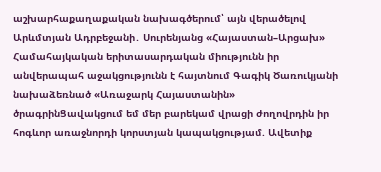աշխարհաքաղաքական նախագծերում՝ այն վերածելով Արևմտյան Ադրբեջանի․ Սուրենյանց «Հայաստան–Արցախ» Համահայկական երիտասարդական միությունն իր անվերապահ աջակցությունն է հայտնում Գագիկ Ծառուկյանի նախաձեռնած «Առաջարկ Հայաստանին» ծրագրինՑավակցում եմ մեր բարեկամ վրացի ժողովրդին իր հոգևոր առաջնորդի կորստյան կապակցությամ. Ավետիք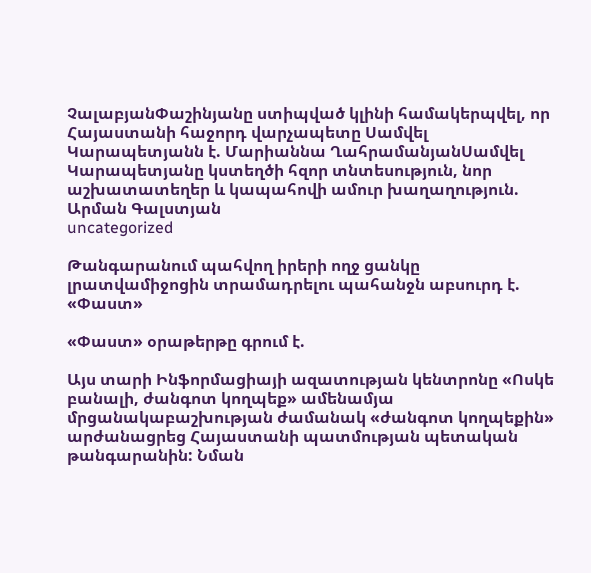ՉալաբյանՓաշինյանը ստիպված կլինի համակերպվել, որ Հայաստանի հաջորդ վարչապետը Սամվել Կարապետյանն է. Մարիաննա ՂահրամանյանՍամվել Կարապետյանը կստեղծի հզոր տնտեսություն, նոր աշխատատեղեր և կապահովի ամուր խաղաղություն. Արման Գալստյան
uncategorized

Թանգարանում պահվող իրերի ողջ ցանկը լրատվամիջոցին տրամադրելու պահանջն աբսուրդ է. «Փաստ»

«Փաստ» օրաթերթը գրում է.

Այս տարի Ինֆորմացիայի ազատության կենտրոնը «Ոսկե բանալի, ժանգոտ կողպեք» ամենամյա մրցանակաբաշխության ժամանակ «ժանգոտ կողպեքին» արժանացրեց Հայաստանի պատմության պետական թանգարանին: Նման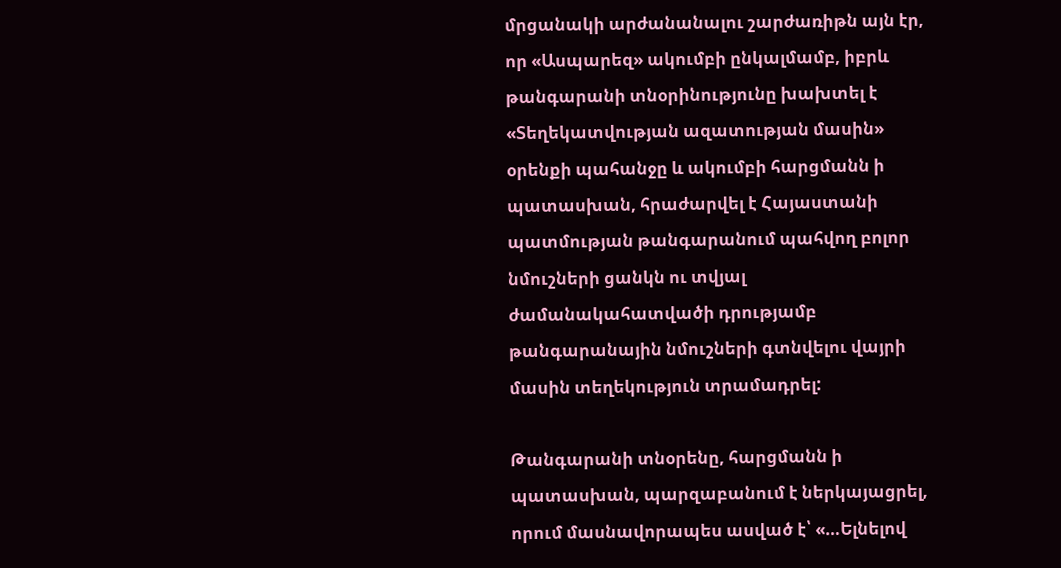մրցանակի արժանանալու շարժառիթն այն էր, որ «Ասպարեզ» ակումբի ընկալմամբ, իբրև թանգարանի տնօրինությունը խախտել է «Տեղեկատվության ազատության մասին» օրենքի պահանջը և ակումբի հարցմանն ի պատասխան, հրաժարվել է Հայաստանի պատմության թանգարանում պահվող բոլոր նմուշների ցանկն ու տվյալ ժամանակահատվածի դրությամբ թանգարանային նմուշների գտնվելու վայրի մասին տեղեկություն տրամադրել:

Թանգարանի տնօրենը, հարցմանն ի պատասխան, պարզաբանում է ներկայացրել, որում մասնավորապես ասված է՝ «…Ելնելով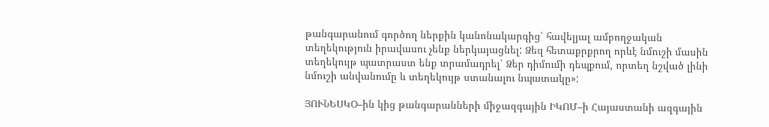թանգարանում գործող ներքին կանոնակարգից՝ հավելյալ ամբողջական տեղեկություն իրավասու չենք ներկայացնել: Ձեզ հետաքրքրող որևէ նմուշի մասին տեղեկույթ պատրաստ ենք տրամադրել՝ Ձեր դիմումի դեպքում, որտեղ նշված լինի նմուշի անվանումը և տեղեկույթ ստանալու նպատակը»:

ՅՈՒՆԵՍԿՕ–ին կից թանգարանների միջազգային ԻԿՈՄ–ի Հայաստանի ազգային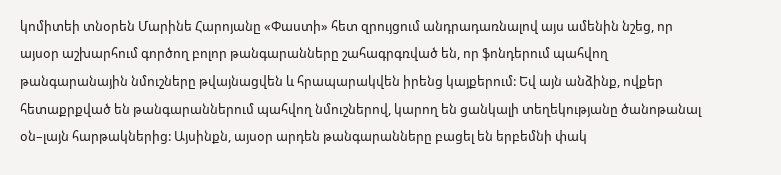կոմիտեի տնօրեն Մարինե Հարոյանը «Փաստի» հետ զրույցում անդրադառնալով այս ամենին նշեց, որ այսօր աշխարհում գործող բոլոր թանգարանները շահագրգռված են, որ ֆոնդերում պահվող թանգարանային նմուշները թվայնացվեն և հրապարակվեն իրենց կայքերում: Եվ այն անձինք, ովքեր հետաքրքված են թանգարաններում պահվող նմուշներով, կարող են ցանկալի տեղեկությանը ծանոթանալ օն–լայն հարթակներից: Այսինքն, այսօր արդեն թանգարանները բացել են երբեմնի փակ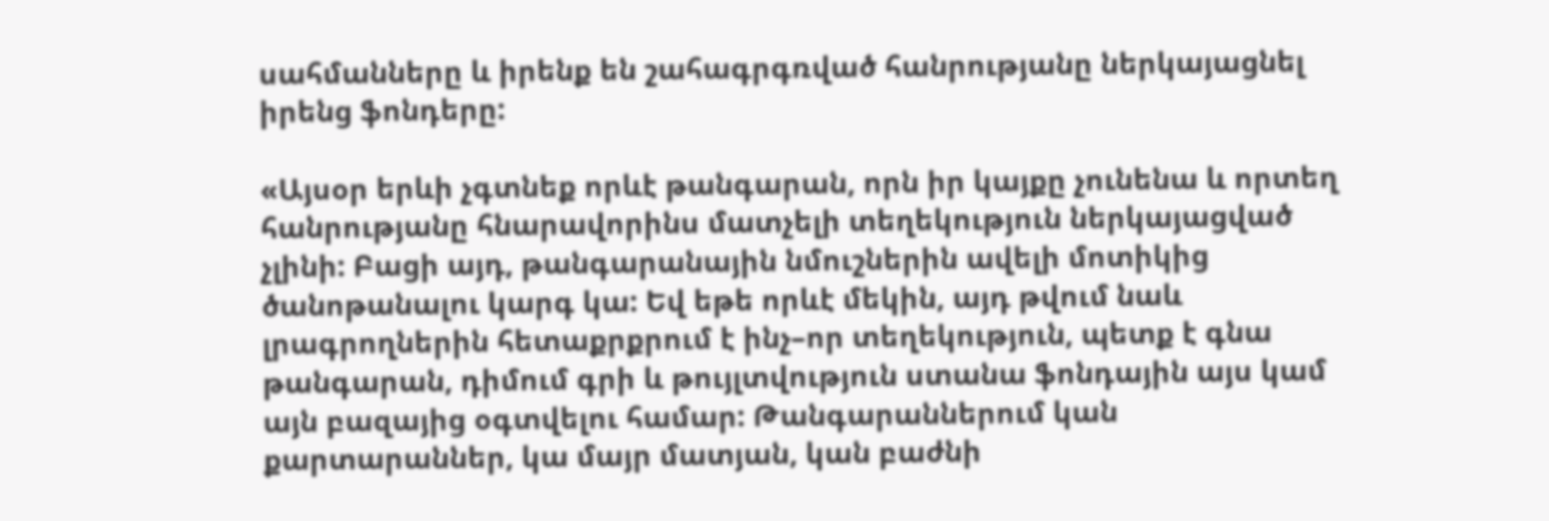սահմանները և իրենք են շահագրգռված հանրությանը ներկայացնել իրենց ֆոնդերը:

«Այսօր երևի չգտնեք որևէ թանգարան, որն իր կայքը չունենա և որտեղ հանրությանը հնարավորինս մատչելի տեղեկություն ներկայացված չլինի: Բացի այդ, թանգարանային նմուշներին ավելի մոտիկից ծանոթանալու կարգ կա: Եվ եթե որևէ մեկին, այդ թվում նաև լրագրողներին հետաքրքրում է ինչ–որ տեղեկություն, պետք է գնա թանգարան, դիմում գրի և թույլտվություն ստանա ֆոնդային այս կամ այն բազայից օգտվելու համար: Թանգարաններում կան քարտարաններ, կա մայր մատյան, կան բաժնի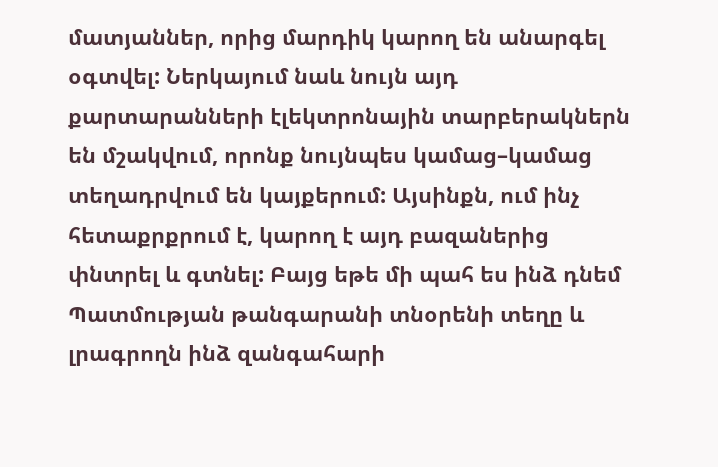մատյաններ, որից մարդիկ կարող են անարգել օգտվել: Ներկայում նաև նույն այդ քարտարանների էլեկտրոնային տարբերակներն են մշակվում, որոնք նույնպես կամաց–կամաց տեղադրվում են կայքերում: Այսինքն, ում ինչ հետաքրքրում է, կարող է այդ բազաներից փնտրել և գտնել: Բայց եթե մի պահ ես ինձ դնեմ Պատմության թանգարանի տնօրենի տեղը և լրագրողն ինձ զանգահարի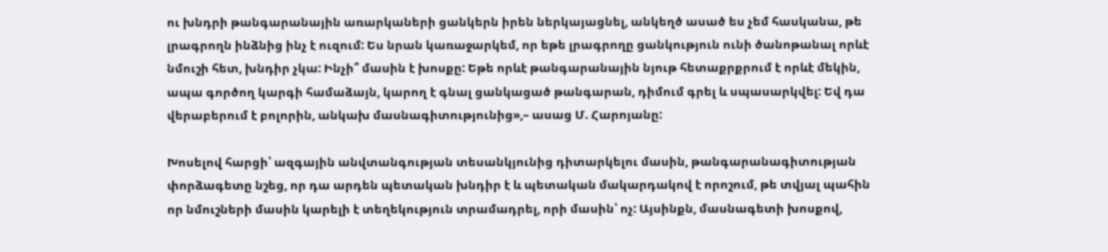ու խնդրի թանգարանային առարկաների ցանկերն իրեն ներկայացնել, անկեղծ ասած ես չեմ հասկանա, թե լրագրողն ինձնից ինչ է ուզում: Ես նրան կառաջարկեմ, որ եթե լրագրողը ցանկություն ունի ծանոթանալ որևէ նմուշի հետ, խնդիր չկա: Ինչի՞ մասին է խոսքը: Եթե որևէ թանգարանային նյութ հետաքրքրում է որևէ մեկին, ապա գործող կարգի համաձայն, կարող է գնալ ցանկացած թանգարան, դիմում գրել և սպասարկվել: Եվ դա վերաբերում է բոլորին, անկախ մասնագիտությունից»,– ասաց Մ. Հարոյանը:

Խոսելով հարցի՝ ազգային անվտանգության տեսանկյունից դիտարկելու մասին, թանգարանագիտության փորձագետը նշեց, որ դա արդեն պետական խնդիր է և պետական մակարդակով է որոշում, թե տվյալ պահին որ նմուշների մասին կարելի է տեղեկություն տրամադրել, որի մասին՝ ոչ: Այսինքն, մասնագետի խոսքով,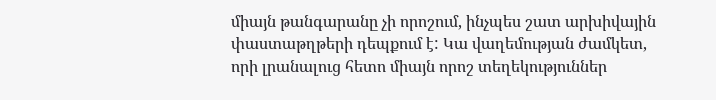միայն թանգարանը չի որոշում, ինչպես շատ արխիվային փաստաթղթերի դեպքում է: Կա վաղեմության ժամկետ, որի լրանալուց հետո միայն որոշ տեղեկություններ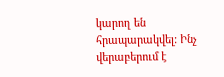կարող են հրապարակվել: Ինչ վերաբերում է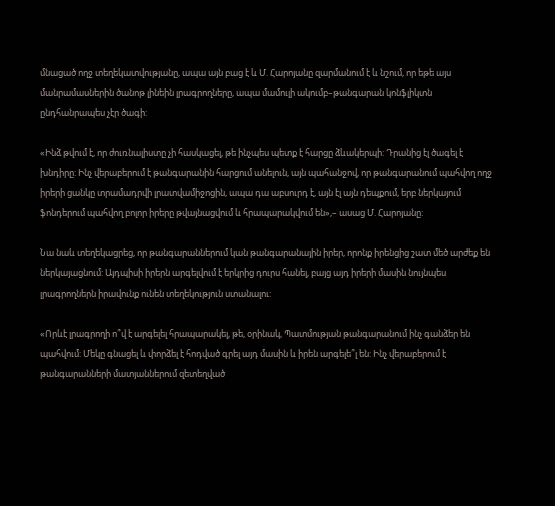մնացած ողջ տեղեկատվությանը, ապա այն բաց է և Մ. Հարոյանը զարմանում է և նշում, որ եթե այս մանրամասներին ծանոթ լինեին լրագրողները, ապա մամուլի ակումբ–թանգարան կոնֆլիկտն ընդհանրապես չէր ծագի:

«Ինձ թվում է, որ ժուռնալիստը չի հասկացել, թե ինչպես պետք է հարցը ձևակերպի: Դրանից էլ ծագել է խնդիրը: Ինչ վերաբերում է թանգարանին հարցում անելուն, այն պահանջով, որ թանգարանում պահվող ողջ իրերի ցանկը տրամադրվի լրատվամիջոցին, ապա դա աբսուրդ է, այն էլ այն դեպքում, երբ ներկայում ֆոնդերում պահվող բոլոր իրերը թվայնացվում և հրապարակվում են»,– ասաց Մ. Հարոյանը:

Նա նաև տեղեկացրեց, որ թանգարաններում կան թանգարանային իրեր, որոնք իրենցից շատ մեծ արժեք են ներկայացնում: Այդպիսի իրերն արգելվում է երկրից դուրս հանել, բայց այդ իրերի մասին նույնպես լրագրողներն իրավունք ունեն տեղեկություն ստանալու:

«Որևէ լրագրողի ո՞վ է արգելել հրապարակել, թե, օրինակ, Պատմության թանգարանում ինչ գանձեր են պահվում: Մեկը գնացել և փորձել է հոդված գրել այդ մասին և իրեն արգելե՞լ են: Ինչ վերաբերում է թանգարանների մատյաններում զետեղված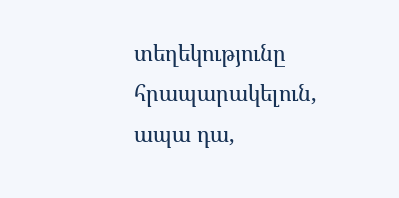տեղեկությունը հրապարակելուն, ապա դա,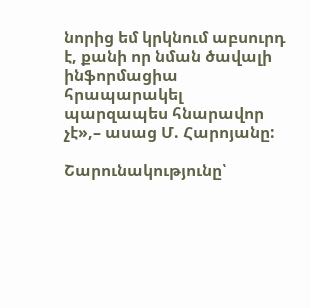նորից եմ կրկնում աբսուրդ է, քանի որ նման ծավալի ինֆորմացիա հրապարակել պարզապես հնարավոր չէ»,– ասաց Մ. Հարոյանը:

Շարունակությունը՝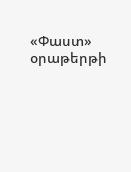«Փաստ» օրաթերթի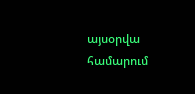այսօրվա համարում